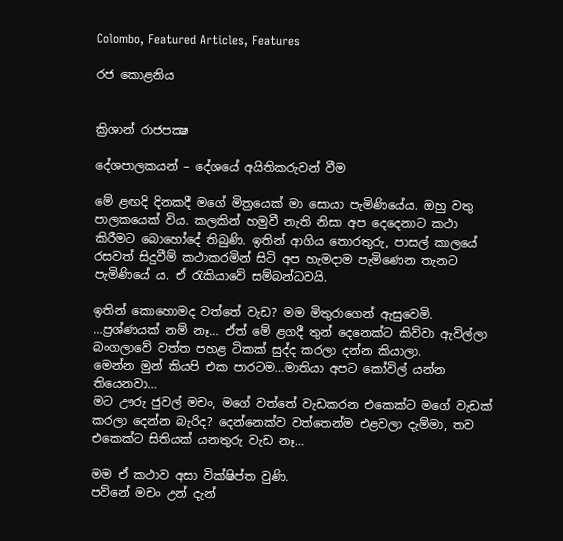Colombo, Featured Articles, Features

රජ කොළනිය


ක්‍රිශාන් රාජපක්‍ෂ

දේශපාලකයන් – දේශයේ අයිතිකරුවන් වීම

මේ ළඟදි දිනකදී මගේ මිත්‍රයෙක් මා සොයා පැමිණියේය. ඔහු වතු පාලකයෙක් විය. කලකින් හමුවී නැති නිසා අප දෙදෙනාට කථා කිරීමට බොහෝදේ තිබුණි. ඉතින් ආගිය තොරතුරු, පාසල් කාලයේ රසවත් සිදුවීම් කථාකරමින් සිටි අප හැමදාම පැමිණෙන තැනට පැමිණියේ ය. ඒ රැකියාවේ සම්බන්ධවයි.

ඉතින් කොහොමද වත්තේ වැඩ? මම මිතුරාගෙන් ඇසුවෙමි.
…ප්‍රශ්ණයක් නම් නෑ… ඒත් මේ ළගදී තුන් දෙනෙක්ට කිව්වා ඇවිල්ලා බංගලාවේ වත්ත පහළ ටිකක් සුද්ද කරලා දන්න කියාලා.
මෙන්න මුන් කියපි එක පාරටම…මාතියා අපට කෝවිල් යන්න තියෙනවා…
මට ඌරු ජුවල් මචං, මගේ වත්තේ වැඩකරන එකෙක්ට මගේ වැඩක් කරලා දෙන්න බැරිද? දෙන්නෙක්ව වත්තෙන්ම එළවලා දැම්මා, තව එකෙක්ට සිතියක් යනතුරු වැඩ නෑ…

මම ඒ කථාව අසා වික්ෂිප්ත වුණි.
පව්නේ මචං උන් දැන්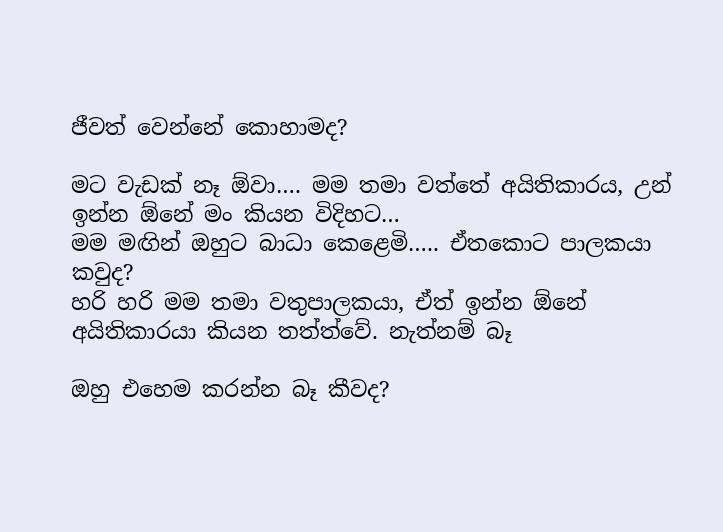ජීවත් වෙන්නේ කොහාමද?

මට වැඩක් නෑ ඕවා…. මම තමා වත්තේ අයිතිකාරය, උන් ඉන්න ඕනේ මං කියන විදිහට…
මම මඟින් ඔහුට බාධා කෙළෙමි….. ඒතකොට පාලකයා කවුද?
හරි හරි මම තමා වතුපාලකයා, ඒත් ඉන්න ඕනේ අයිතිකාරයා කියන තත්ත්වේ. නැත්නම් බෑ

ඔහු එහෙම කරන්න බෑ කීවද?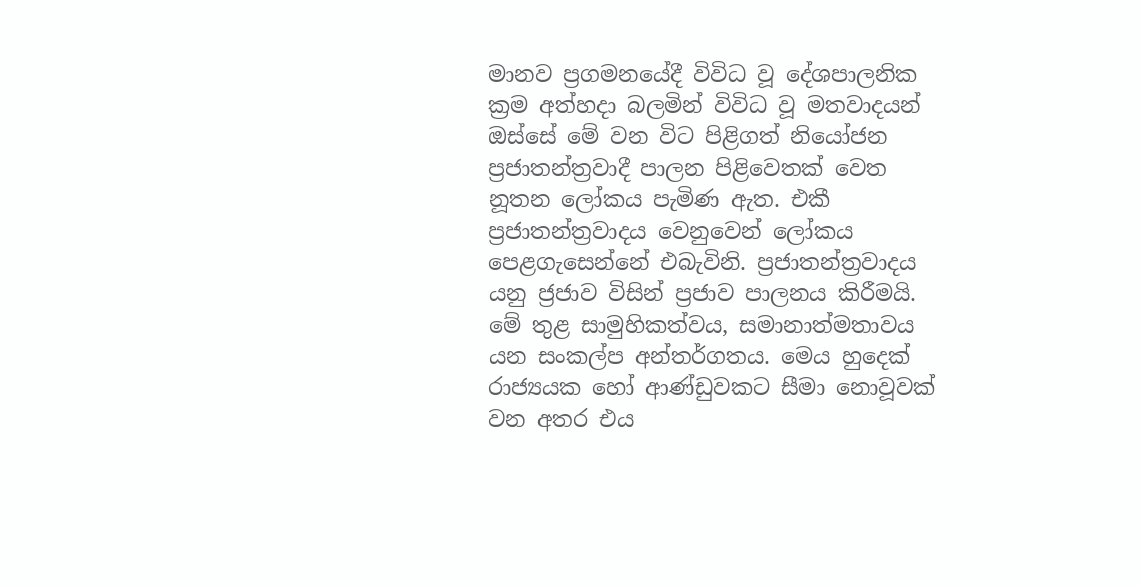මානව ප්‍රගමනයේදී විවිධ වූ දේශපාලනික ක්‍රම අත්හදා බලමින් විවිධ වූ මතවාදයන් ඔස්සේ මේ වන විට පිළිගත් නියෝජන ප්‍රජාතන්ත්‍රවාදී පාලන පිළිවෙතක් වෙත නූතන ලෝකය පැමිණ ඇත. එකී ප්‍රජාතන්ත්‍රවාදය වෙනුවෙන් ලෝකය පෙළගැසෙන්නේ එබැවිනි. ප්‍රජාතන්ත්‍රවාදය යනු ජ්‍රජාව විසින් ප්‍රජාව පාලනය කිරීමයි. මේ තුළ සාමුහිකත්වය, සමානාත්මතාවය යන සංකල්ප අන්තර්ගතය. මෙය හුදෙක් රාජ්‍යයක හෝ ආණ්ඩුවකට සීමා නොවූවක් වන අතර එය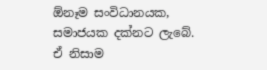ඕනෑම සංවිධානයක, සමාජයක දක්නට ලැබේ. ඒ නිසාම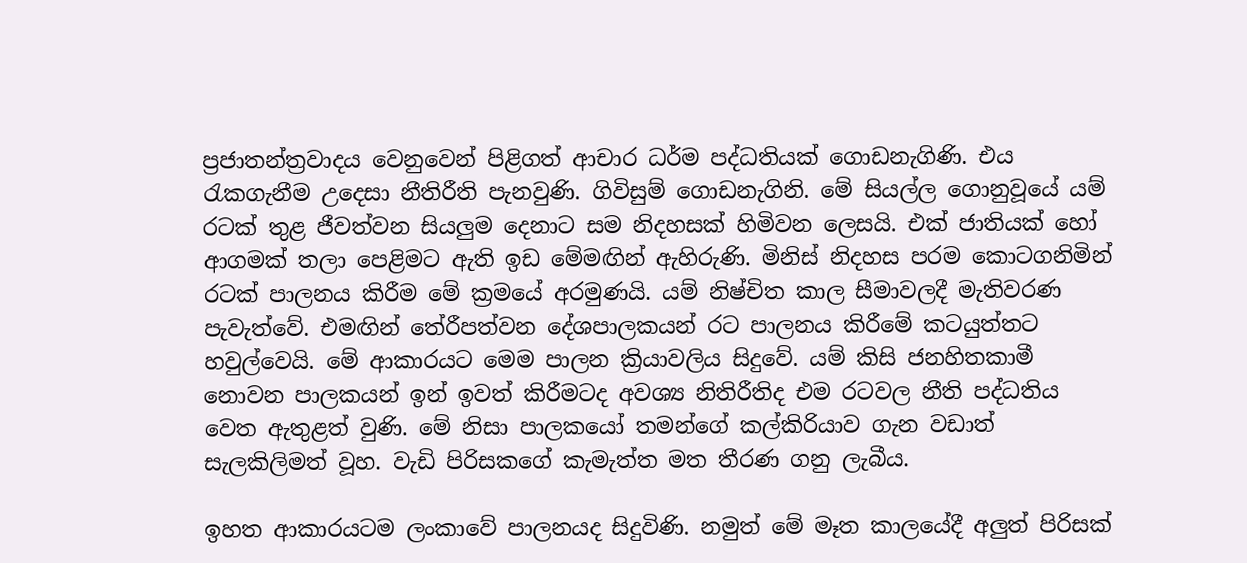ප්‍රජාතන්ත්‍රවාදය වෙනුවෙන් පිළිගත් ආචාර ධර්ම පද්ධතියක් ගොඩනැගිණි. එය රැකගැනීම උදෙසා නීතිරීති පැනවුණි. ගිවිසුම් ගොඩනැගිනි. මේ සියල්ල ගොනුවූයේ යම් රටක් තුළ ජීවත්වන සියලුම දෙනාට සම නිදහසක් හිමිවන ලෙසයි. එක් ජාතියක් හෝ ආගමක් තලා පෙළිමට ඇති ඉඩ මේමඟින් ඇහිරුණි. මිනිස් නිදහස පරම කොටගනිමින් රටක් පාලනය කිරීම මේ ක්‍රමයේ අරමුණයි. යම් නිෂ්චිත කාල සීමාවලදී මැතිවරණ පැවැත්වේ. එමඟින් තේරීපත්වන දේශපාලකයන් රට පාලනය කිරීමේ කටයුත්තට හවුල්වෙයි. මේ ආකාරයට මෙම පාලන ක්‍රියාවලිය සිදුවේ. යම් කිසි ජනහිතකාමී නොවන පාලකයන් ඉන් ඉවත් කිරීමටද අවශ්‍ය නිතිරීතිද එම රටවල නීති පද්ධතිය වෙත ඇතුළත් වුණි. මේ නිසා පාලකයෝ තමන්ගේ කල්කිරියාව ගැන වඩාත් සැලකිලිමත් වූහ. වැඩි පිරිසකගේ කැමැත්ත මත තීරණ ගනු ලැබීය.

ඉහත ආකාරයටම ලංකාවේ පාලනයද සිදුවිණි. නමුත් මේ මෑත කාලයේදී අලුත් පිරිසක්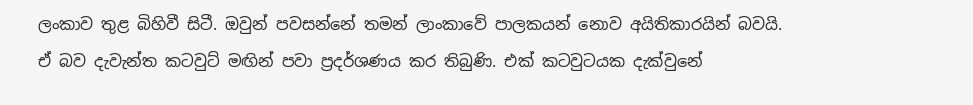ලංකාව තුළ බිහිවී සිටී. ඔවුන් පවසන්නේ තමන් ලාංකාවේ පාලකයන් නොව අයිතිකාරයින් බවයි. ඒ බව දැවැන්ත කටවුට් මඟින් පවා ප්‍රදර්ශණය කර තිබුණි. එක් කටවුටයක දැක්වුනේ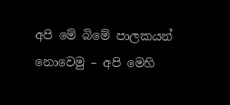අපි මේ බිමේ පාලකයන් නොවෙමු – අපි මෙහි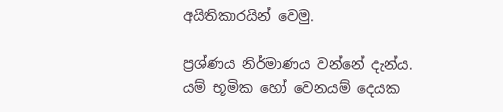අයිතිකාරයින් වෙමු.

ප්‍රශ්ණය නිර්මාණය වන්නේ දැන්ය. යම් භූමික හෝ වෙනයම් දෙයක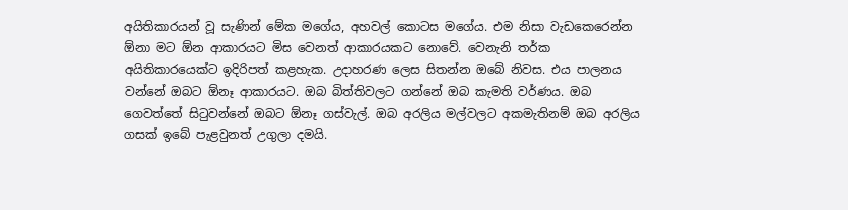අයිතිකාරයන් වූ සැණින් මේක මගේය, අහවල් කොටස මගේය. එම නිසා වැඩකෙරෙන්න ඕනා මට ඕන ආකාරයට මිස වෙනත් ආකාරයකට නොවේ. වෙනැනි තර්ක අයිතිකාරයෙක්ට ඉදිරිපත් කළහැක. උදාහරණ ලෙස සිතන්න ඔබේ නිවස. එය පාලනය වන්නේ ඔබට ඕනෑ ආකාරයට. ඔබ බිත්තිවලට ගන්නේ ඔබ කැමති වර්ණය. ඔබ ගෙවත්තේ සිටුවන්නේ ඔබට ඕනෑ ගස්වැල්. ඔබ අරලිය මල්වලට අකමැතිනම් ඔබ අරලිය ගසක් ඉබේ පැළවුනත් උගුලා දමයි.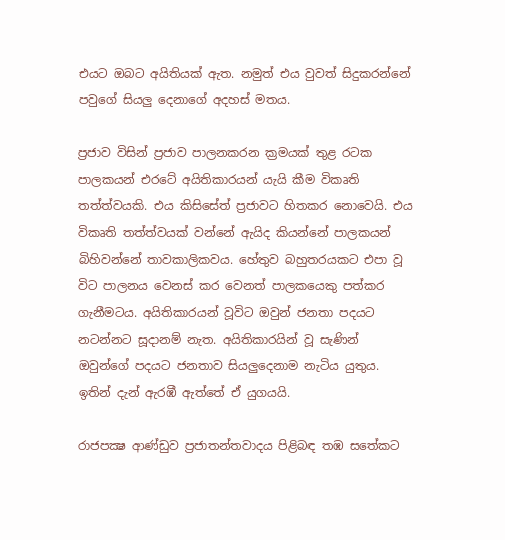එයට ඔබට අයිතියක් ඇත. නමුත් එය වුවත් සිදුකරන්නේ පවුගේ සියලු දෙනාගේ අදහස් මතය.

ප්‍රජාව විසින් ප්‍රජාව පාලනකරන ක්‍රමයක් තුළ රටක පාලකයන් එරටේ අයිතිකාරයන් යැයි කීම විකෘති තත්ත්වයකි. එය කිසිසේත් ප්‍රජාවට හිතකර නොවෙයි. එය විකෘති තත්ත්වයක් වන්නේ ඇයිද කියන්නේ පාලකයන් බිහිවන්නේ තාවකාලිකවය. හේතුව බහුතරයකට එපා වූ විට පාලනය වෙනස් කර වෙනත් පාලකයෙකු පත්කර ගැනීමටය. අයිතිකාරයන් වූවිට ඔවුන් ජනතා පදයට නටන්නට සූදානම් නැත. අයිතිකාරයින් වූ සැණින් ඔවුන්ගේ පදයට ජනතාව සියලුදෙනාම නැටිය යුතුය. ඉතින් දැන් ඇරඹී ඇත්තේ ඒ යුගයයි.

රාජපක්‍ෂ ආණ්ඩුව ප්‍රජාතන්තවාදය පිළිබඳ තඹ සතේකට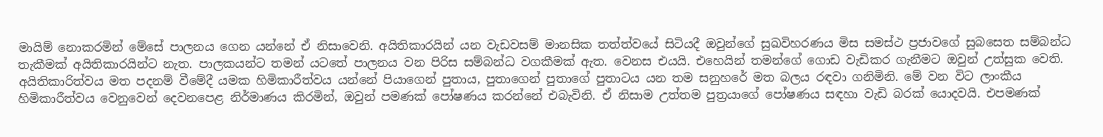මායිම් නොකරමින් මේසේ පාලනය ගෙන යන්නේ ඒ නිසාවෙනි. අයිතිකාරයින් යන වැඩවසම් මානසික තත්ත්වයේ සිටියදී ඔවුන්ගේ සුඛවිහරණය මිස සමස්ථ ප්‍රජාවගේ සුබසෙත සම්බන්ධ තැකීමක් අයිතිකාරයින්ට නැත. පාලකයන්ට තමන් යටතේ පාලනය වන පිරිස සම්බන්ධ වගකීමක් ඇත. වෙනස එයයි. එහෙයින් තමන්ගේ ගොඩ වැඩිකර ගැනීමට ඔවුන් උත්සුක වෙති. අයිතිකාරිත්වය මත පදනම් වීමේදී යමක හිමිකාරීත්වය යන්නේ පියාගෙන් පුතාය, පුතාගෙන් පුතාගේ පුතාටය යන තම සනුහරේ මත බලය රඳවා ගනිමිනි. මේ වන විට ලාංකීය හිමිකාරීත්වය වෙනුවෙන් දෙවනපෙළ නිර්මාණය කිරමින්, ඔවුන් පමණක් පෝෂණය කරන්නේ එබැවිනි. ඒ නිසාම උත්තම පුත්‍රයාගේ පෝෂණය සඳහා වැඩි බරක් යොදවයි. එපමණක්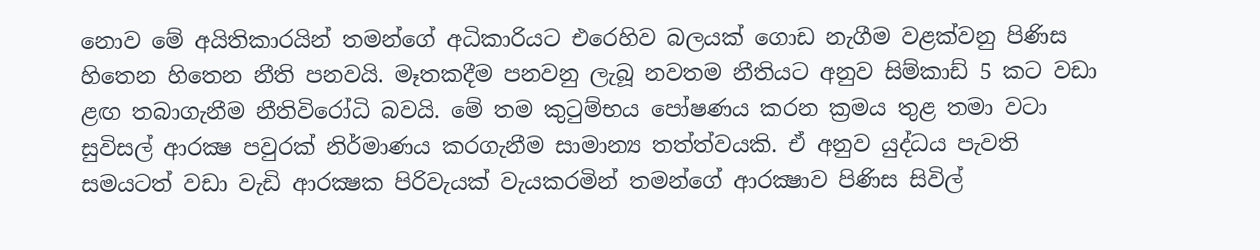නොව මේ අයිතිකාරයින් තමන්ගේ අධිකාරියට එරෙහිව බලයක් ගොඩ නැගීම වළක්වනු පිණිස හිතෙන හිතෙන නීති පනවයි. මෑතකදීම පනවනු ලැබූ නවතම නීතියට අනුව සිම්කාඩ් 5 කට වඩා ළඟ තබාගැනීම නීතිවිරෝධි බවයි. මේ තම කුටුම්භය පෝෂණය කරන ක්‍රමය තුළ තමා වටා සුවිසල් ආරක්‍ෂ පවුරක් නිර්මාණය කරගැනීම සාමාන්‍ය තත්ත්වයකි. ඒ අනුව යුද්ධය පැවති සමයටත් වඩා වැඩි ආරක්‍ෂක පිරිවැයක් වැයකරමින් තමන්ගේ ආරක්‍ෂාව පිණිස සිවිල්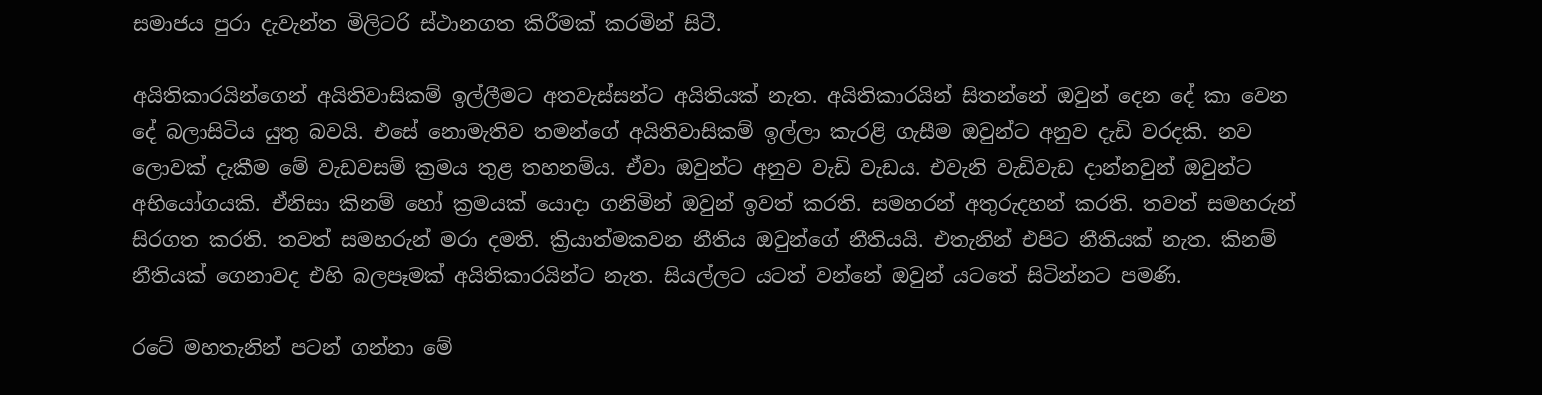සමාජය පුරා දැවැන්ත මිලිටරි ස්ථානගත කිරීමක් කරමින් සිටී.

අයිතිකාරයින්ගෙන් අයිතිවාසිකම් ඉල්ලීමට අතවැස්සන්ට අයිතියක් නැත. අයිතිකාරයින් සිතන්නේ ඔවුන් දෙන දේ කා වෙන දේ බලාසිටිය යුතු බවයි. එසේ නොමැතිව තමන්ගේ අයිතිවාසිකම් ඉල්ලා කැරළි ගැසීම ඔවුන්ට අනුව දැඩි වරදකි. නව ලොවක් දැකීම මේ වැඩවසම් ක්‍රමය තුළ තහනම්ය. ඒවා ඔවුන්ට අනුව වැඩි වැඩය. එවැනි වැඩිවැඩ දාන්නවුන් ඔවුන්ට අභියෝගයකි. ඒනිසා කිනම් හෝ ක්‍රමයක් යොදා ගනිමින් ඔවුන් ඉවත් කරති. සමහරන් අතුරුදහන් කරති. තවත් සමහරුන් සිරගත කරති. තවත් සමහරුන් මරා දමති. ක්‍රියාත්මකවන නීතිය ඔවුන්ගේ නීතියයි. එතැනින් එපිට නීතියක් නැත. කිනම් නීතියක් ගෙනාවද එහි බලපෑමක් අයිතිකාරයින්ට නැත. සියල්ලට යටත් වන්නේ ඔවුන් යටතේ සිටින්නට පමණි.

රටේ මහතැනින් පටන් ගන්නා මේ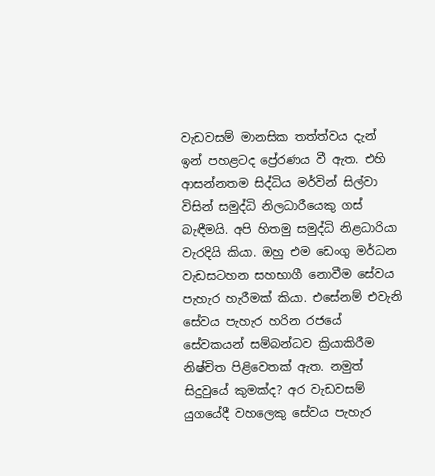වැඩවසම් මානසික තත්ත්වය දැන් ඉන් පහළටද ප්‍රේරණය වී ඇත. එහි ආසන්නතම සිද්ධිය මර්වින් සිල්වා විසින් සමුද්ධි නිලධාරීයෙකු ගස් බැඳීමයි. අපි හිතමු සමුද්ධි නිළධාරියා වැරදියි කියා. ඔහු එම ඩෙංගු මර්ධන වැඩසටහන සහභාගී නොවීම සේවය පැහැර හැරීමක් කියා. එසේනම් එවැනි සේවය පැහැර හරින රජයේ සේවකයන් සම්බන්ධව ක්‍රියාකිරීම නිෂ්චිත පිළිවෙතක් ඇත. නමුත් සිදුවුයේ කුමක්ද? අර වැඩවසම් යුගයේදී වහලෙකු සේවය පැහැර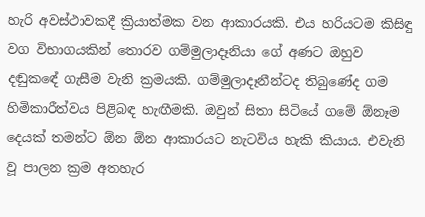හැරි අවස්ථාවකදී ක්‍රියාත්මක වන ආකාරයකි. එය හරියටම කිසිඳු වග විභාගයකින් තොරව ගම්මුලාදෑනියා ගේ අණට ඔහුව දඬුකඳේ ගැසීම වැනි ක්‍රමයකි. ගම්මුලාදෑනීන්ටද තිබුණේද ගම හිමිකාරීත්වය පිළිබඳ හැඟීමකි. ඔවුන් සිතා සිටියේ ගමේ ඕනෑම දෙයක් තමන්ට ඕන ඕන ආකාරයට නැටවිය හැකි කියාය. එවැනි වූ පාලන ක්‍රම අතහැර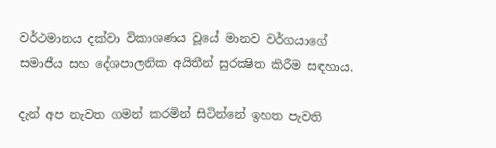වර්ථමානය දක්වා විකාශණය වූයේ මානව වර්ගයාගේ සමාජීය සහ දේශපාලනික අයිතීන් සුරක්‍ෂිත කිරීම සඳහාය.

දැන් අප නැවත ගමන් කරමින් සිටින්නේ ඉහත පැවති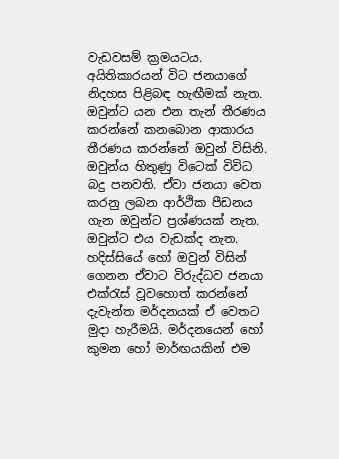වැඩවසම් ක්‍රමයටය. අයිතිකාරයන් විට ජනයාගේ නිදහස පිළිබඳ හැඟීමක් නැත. ඔවුන්ට යන එන තැන් තීරණය කරන්නේ කනබොන ආකාරය තීරණය කරන්නේ ඔවුන් විසිනි. ඔවුන්ය හිතුණු විටෙක් විවිධ බදු පනවති. ඒවා ජනයා වෙත කරනු ලබන ආර්ථික පීඩනය ගැන ඔවුන්ට ප්‍රශ්ණයක් නැත. ඔවුන්ට එය වැඩක්ද නැත. හදිස්සියේ හෝ ඔවුන් විසින් ගෙනන ඒවාට විරුද්ධව ජනයා එක්රැස් වූවහොත් කරන්නේ දැවැන්ත මර්දනයක් ඒ වෙතට මුදා හැරීමයි. මර්දනයෙන් හෝ කුමන හෝ මාර්ඟයකින් එම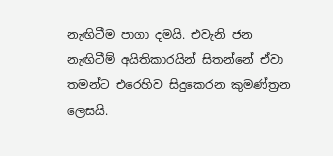නැඟිටීම පාගා දමයි. එවැනි ජන නැඟිටීම් අයිතිකාරයින් සිතන්නේ ඒවා තමන්ට එරෙහිව සිදුකෙරන කුමණ්ත්‍රන ලෙසයි.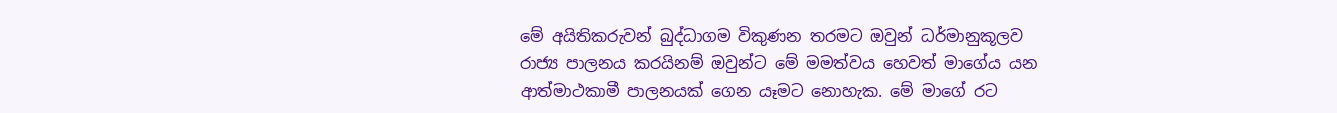මේ අයිතිකරුවන් බුද්ධාගම විකුණන තරමට ඔවුන් ධර්මානුකූලව රාජ්‍ය පාලනය කරයිනම් ඔවුන්ට මේ මමත්වය හෙවත් මාගේය යන ආත්මාථකාමී පාලනයක් ගෙන යෑමට නොහැක. මේ මාගේ රට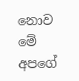නොව මේ අපගේ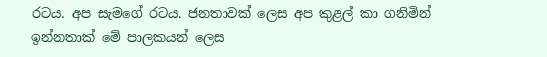රටය. අප සැමගේ රටය. ජනතාවක් ලෙස අප කුළල් කා ගනිමින් ඉන්නතාක් මේ පාලකයන් ලෙස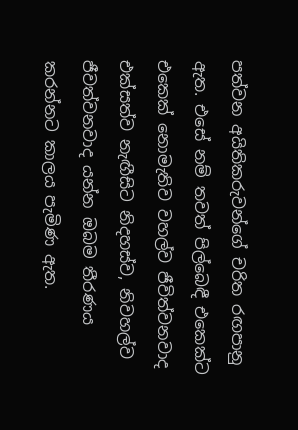පත්වන අයිතිකරුවන්ගේ චරිත රඟපානු ඇත. එසේ නම් තවත් පිල්බෙඳී එකෙක්ට එකෙක් නොමැතිව වහල්ව ජීවිත්වනවාද එක්සත්ව නැඟීසිට නිදහස්ව, නිවහල්ව ජීවත්වනවාද යන්න ඔබම තීරණය කරන්නට කාලය පැමිණ ඇත.